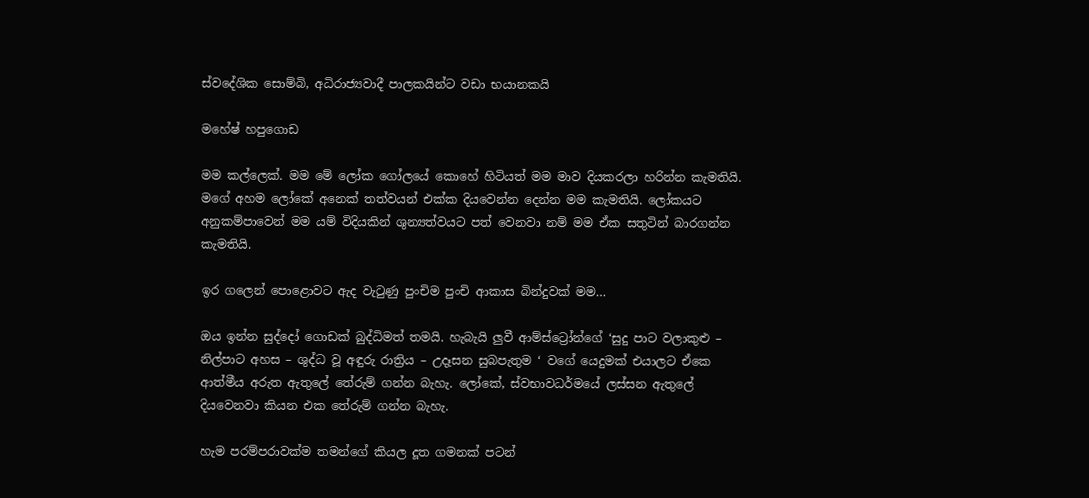ස්වදේශික සොම්බි, අධිරාජ්‍යවාදී පාලකයින්ට වඩා භයානකයි

මහේෂ් හපුගොඩ

මම කල්ලෙක්. මම මේ ලෝක ගෝලයේ කොහේ හිටියත් මම මාව දියකරලා හරින්න කැමතියි. මගේ අහම ලෝකේ අනෙක් තත්වයන් එක්ක දියවෙන්න දෙන්න මම කැමතියි. ලෝකයට අනුකම්පාවෙන් මම යම් විදියකින් ශුන්‍යත්වයට පත් වෙනවා නම් මම ඒක සතුටින් බාරගන්න කැමතියි.

ඉර ගලෙන් පොළොවට ඇද වැටුණු පුංචිම පුංචි ආකාස බින්දුවක් මම…

ඔය ඉන්න සුද්දෝ ගොඩක් බුද්ධිමත් තමයි. හැබැයි ලුවී ආම්ස්ට්‍රෝන්ගේ ‘සුදු පාට වලාකුළු – නිල්පාට අහස – ශුද්ධ වූ අඳුරු රාත්‍රිය – උදෑසන සුබපැතුම ‘ වගේ යෙදුමක් එයාලට ඒකෙ ආත්මීය අරුත ඇතුලේ තේරුම් ගන්න බැහැ. ලෝකේ, ස්වභාවධර්මයේ ලස්සන ඇතුලේ දියවෙනවා කියන එක තේරුම් ගන්න බැහැ.

හැම පරම්පරාවක්ම තමන්ගේ කියල දූත ගමනක් පටන්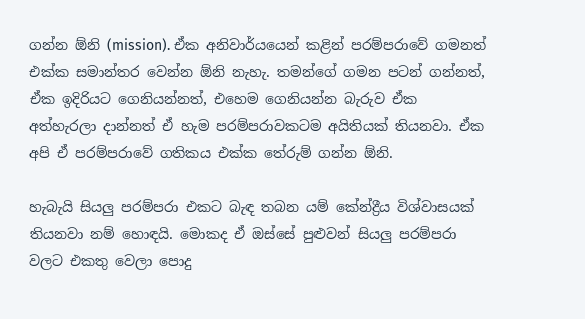ගන්න ඕනි (mission). ඒක අනිවාර්යයෙන් කළින් පරම්පරාවේ ගමනත් එක්ක සමාන්තර වෙන්න ඕනි නැහැ. තමන්ගේ ගමන පටන් ගන්නත්, ඒක ඉදිරියට ගෙනියන්නත්, එහෙම ගෙනියන්න බැරුව ඒක අත්හැරලා දාන්නත් ඒ හැම පරම්පරාවකටම අයිතියක් තියනවා. ඒක අපි ඒ පරම්පරාවේ ගතිකය එක්ක තේරුම් ගන්න ඕනි.

හැබැයි සියලු පරම්පරා එකට බැඳ තබන යම් කේන්ද්‍රීය විශ්වාසයක් තියනවා නම් හොඳයි. මොකද ඒ ඔස්සේ පුළුවන් සියලු පරම්පරා වලට එකතු වෙලා පොදු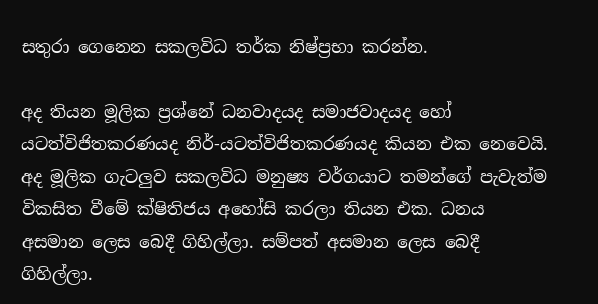සතුරා ගෙනෙන සකලවිධ තර්ක නිෂ්ප්‍රභා කරන්න.

අද තියන මූලික ප්‍රශ්නේ ධනවාදයද සමාජවාදයද හෝ යටත්විජිතකරණයද නිර්-යටත්විජිතකරණයද කියන එක නෙවෙයි. අද මූලික ගැටලුව සකලවිධ මනුෂ්‍ය වර්ගයාට තමන්ගේ පැවැත්ම විකසිත වීමේ ක්ෂිතිජය අහෝසි කරලා තියන එක. ධනය අසමාන ලෙස බෙදී ගිහිල්ලා. සම්පත් අසමාන ලෙස බෙදී ගිහිල්ලා.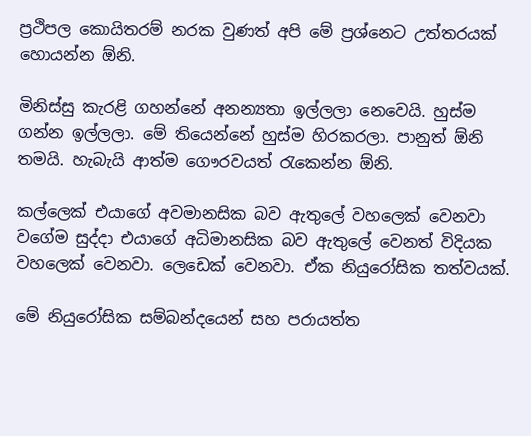ප්‍රථිපල කොයිතරම් නරක වුණත් අපි මේ ප්‍රශ්නෙට උත්තරයක් හොයන්න ඕනි.

මිනිස්සු කැරළි ගහන්නේ අනන්‍යතා ඉල්ලලා නෙවෙයි. හුස්ම ගන්න ඉල්ලලා. මේ තියෙන්නේ හුස්ම හිරකරලා. පානුත් ඕනි තමයි. හැබැයි ආත්ම ගෞරවයත් රැකෙන්න ඕනි.

කල්ලෙක් එයාගේ අවමානසික බව ඇතුලේ වහලෙක් වෙනවා වගේම සුද්දා එයාගේ අධිමානසික බව ඇතුලේ වෙනත් විදියක වහලෙක් වෙනවා. ලෙඩෙක් වෙනවා. ඒක නියුරෝසික තත්වයක්.

මේ නියුරෝසික සම්බන්දයෙන් සහ පරායත්ත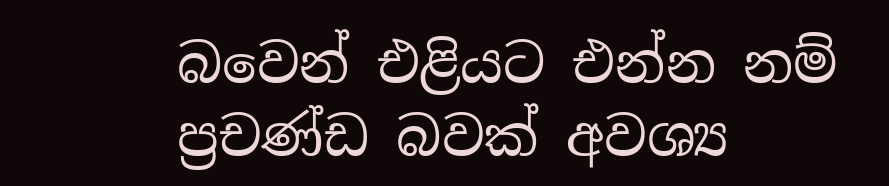බවෙන් එළියට එන්න නම් ප්‍රචණ්ඩ බවක් අවශ්‍ය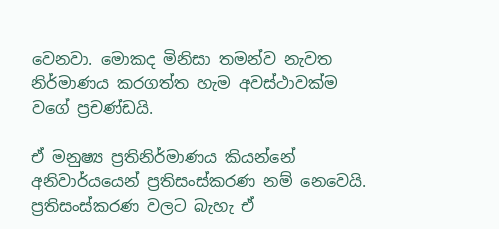වෙනවා. මොකද මිනිසා තමන්ව නැවත නිර්මාණය කරගත්ත හැම අවස්ථාවක්ම වගේ ප්‍රචණ්ඩයි.

ඒ මනුෂ්‍ය ප්‍රතිනිර්මාණය කියන්නේ අනිවාර්යයෙන් ප්‍රතිසංස්කරණ නම් නෙවෙයි. ප්‍රතිසංස්කරණ වලට බැහැ ඒ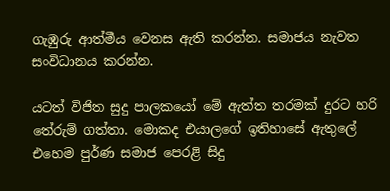ගැඹුරු ආත්මීය වෙනස ඇති කරන්න. සමාජය නැවත සංවිධානය කරන්න.

යටත් විජිත සුදු පාලකයෝ මේ ඇත්ත තරමක් දුරට හරි තේරුම් ගත්තා. මොකද එයාලගේ ඉතිහාසේ ඇතුලේ එහෙම පුර්ණ සමාජ පෙරළි සිදු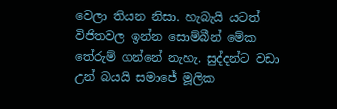වෙලා තියන නිසා. හැබැයි යටත් විජිතවල ඉන්න සොම්බීන් මේක තේරුම් ගන්නේ නැහැ. සුද්දන්ට වඩා උන් බයයි සමාජේ මූලික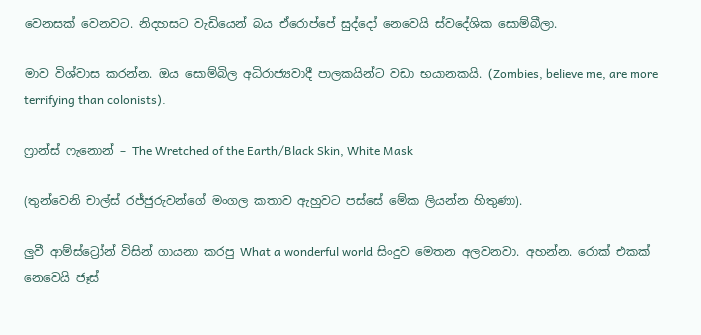වෙනසක් වෙනවට. නිදහසට වැඩියෙන් බය ඒරොප්පේ සුද්දෝ නෙවෙයි ස්වදේශික සොම්බීලා.

මාව විශ්වාස කරන්න. ඔය සොම්බිල අධිරාජ්‍යවාදී පාලකයින්ට වඩා භයානකයි. (Zombies, believe me, are more terrifying than colonists).

ෆ්‍රාන්ස් ෆැනොන් – The Wretched of the Earth/Black Skin, White Mask

(තුන්වෙනි චාල්ස් රජ්ජුරුවන්ගේ මංගල කතාව ඇහුවට පස්සේ මේක ලියන්න හිතුණා).

ලුවී ආම්ස්ට්‍රෝන් විසින් ගායනා කරපු What a wonderful world සිංදුව මෙතන අලවනවා. අහන්න. රොක් එකක් නෙවෙයි ජෑස්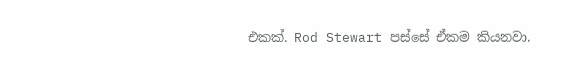එකක්. Rod Stewart පස්සේ ඒකම කියනවා.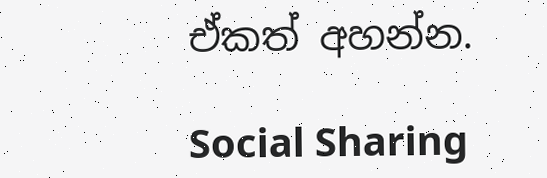ඒකත් අහන්න.

Social Sharing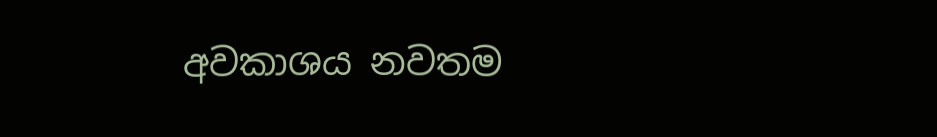අවකාශය නවතම